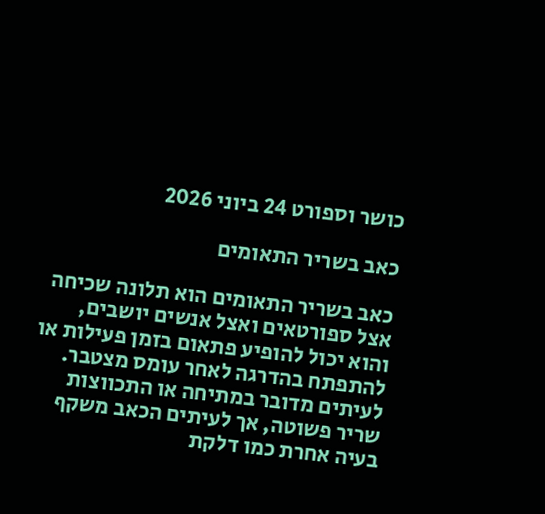כושר וספורט 24 ביוני 2026

כאב בשריר התאומים

כאב בשריר התאומים הוא תלונה שכיחה אצל ספורטאים ואצל אנשים יושבים, והוא יכול להופיע פתאום בזמן פעילות או להתפתח בהדרגה לאחר עומס מצטבר. לעיתים מדובר במתיחה או התכווצות שריר פשוטה, אך לעיתים הכאב משקף בעיה אחרת כמו דלקת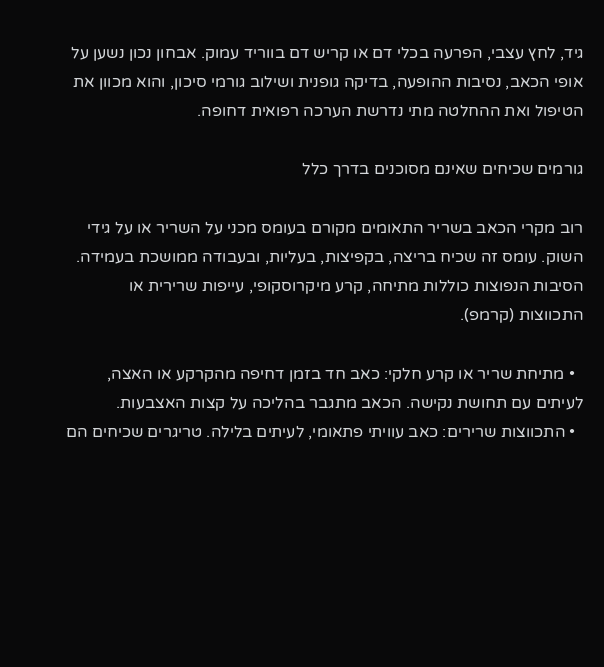גיד, לחץ עצבי, הפרעה בכלי דם או קריש דם בווריד עמוק. אבחון נכון נשען על אופי הכאב, נסיבות ההופעה, בדיקה גופנית ושילוב גורמי סיכון, והוא מכוון את הטיפול ואת ההחלטה מתי נדרשת הערכה רפואית דחופה.

גורמים שכיחים שאינם מסוכנים בדרך כלל

רוב מקרי הכאב בשריר התאומים מקורם בעומס מכני על השריר או על גידי השוק. עומס זה שכיח בריצה, בקפיצות, בעליות, ובעבודה ממושכת בעמידה. הסיבות הנפוצות כוללות מתיחה, קרע מיקרוסקופי, עייפות שרירית או התכווצות (קרמפ).

  • מתיחת שריר או קרע חלקי: כאב חד בזמן דחיפה מהקרקע או האצה, לעיתים עם תחושת נקישה. הכאב מתגבר בהליכה על קצות האצבעות.
  • התכווצות שרירים: כאב עוויתי פתאומי, לעיתים בלילה. טריגרים שכיחים הם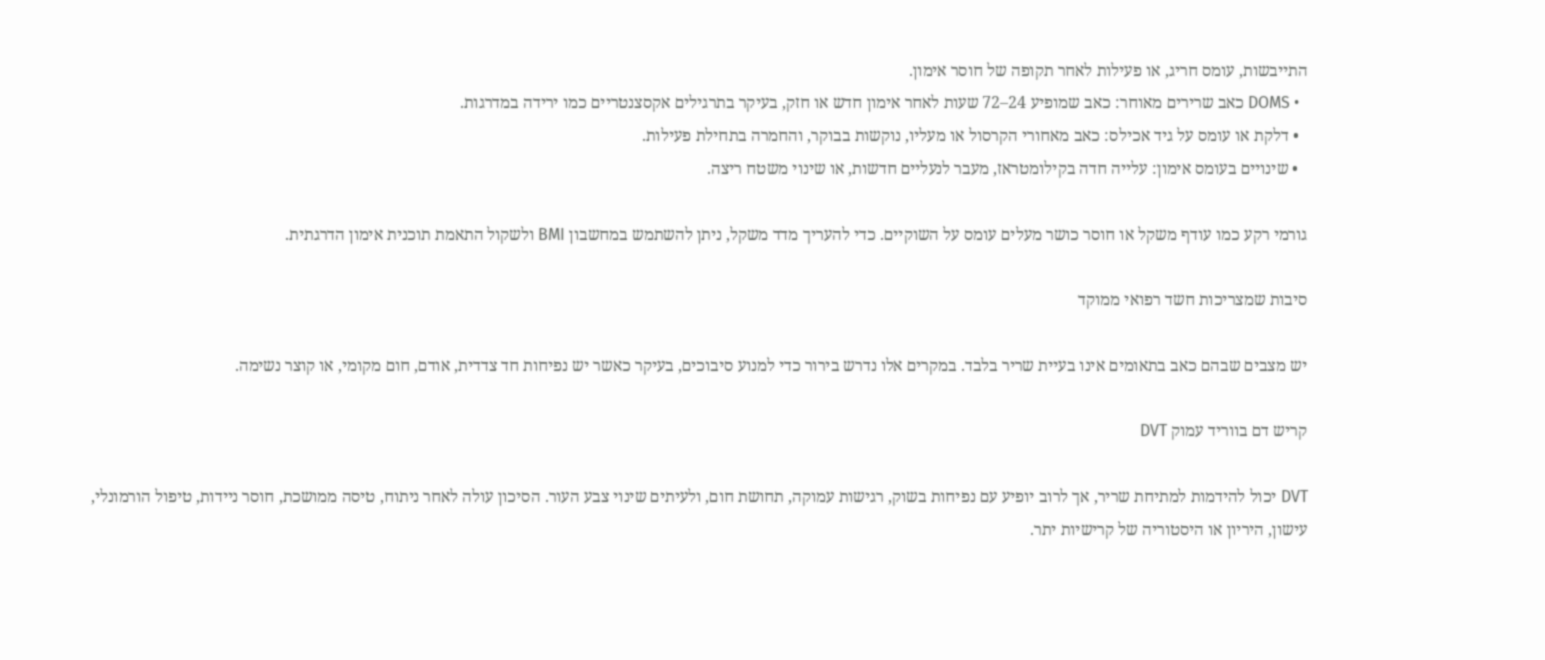התייבשות, עומס חריג, או פעילות לאחר תקופה של חוסר אימון.
  • DOMS כאב שרירים מאוחר: כאב שמופיע 24–72 שעות לאחר אימון חדש או חזק, בעיקר בתרגילים אקסצנטריים כמו ירידה במדרגות.
  • דלקת או עומס על גיד אכילס: כאב מאחורי הקרסול או מעליו, נוקשות בבוקר, והחמרה בתחילת פעילות.
  • שינויים בעומס אימון: עלייה חדה בקילומטראז, מעבר לנעליים חדשות, או שינוי משטח ריצה.

גורמי רקע כמו עודף משקל או חוסר כושר מעלים עומס על השוקיים. כדי להעריך מדד משקל, ניתן להשתמש במחשבון BMI ולשקול התאמת תוכנית אימון הדרגתית.

סיבות שמצריכות חשד רפואי ממוקד

יש מצבים שבהם כאב בתאומים אינו בעיית שריר בלבד. במקרים אלו נדרש בירור כדי למנוע סיבוכים, בעיקר כאשר יש נפיחות חד צדדית, אודם, חום מקומי, או קוצר נשימה.

קריש דם בווריד עמוק DVT

DVT יכול להידמות למתיחת שריר, אך לרוב יופיע עם נפיחות בשוק, רגישות עמוקה, תחושת חום, ולעיתים שינוי צבע העור. הסיכון עולה לאחר ניתוח, טיסה ממושכת, חוסר ניידות, טיפול הורמונלי, עישון, היריון או היסטוריה של קרישיות יתר.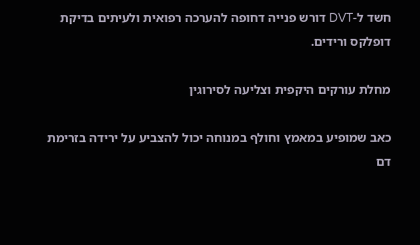חשד ל-DVT דורש פנייה דחופה להערכה רפואית ולעיתים בדיקת דופלקס ורידים.

מחלת עורקים היקפית וצליעה לסירוגין

כאב שמופיע במאמץ וחולף במנוחה יכול להצביע על ירידה בזרימת דם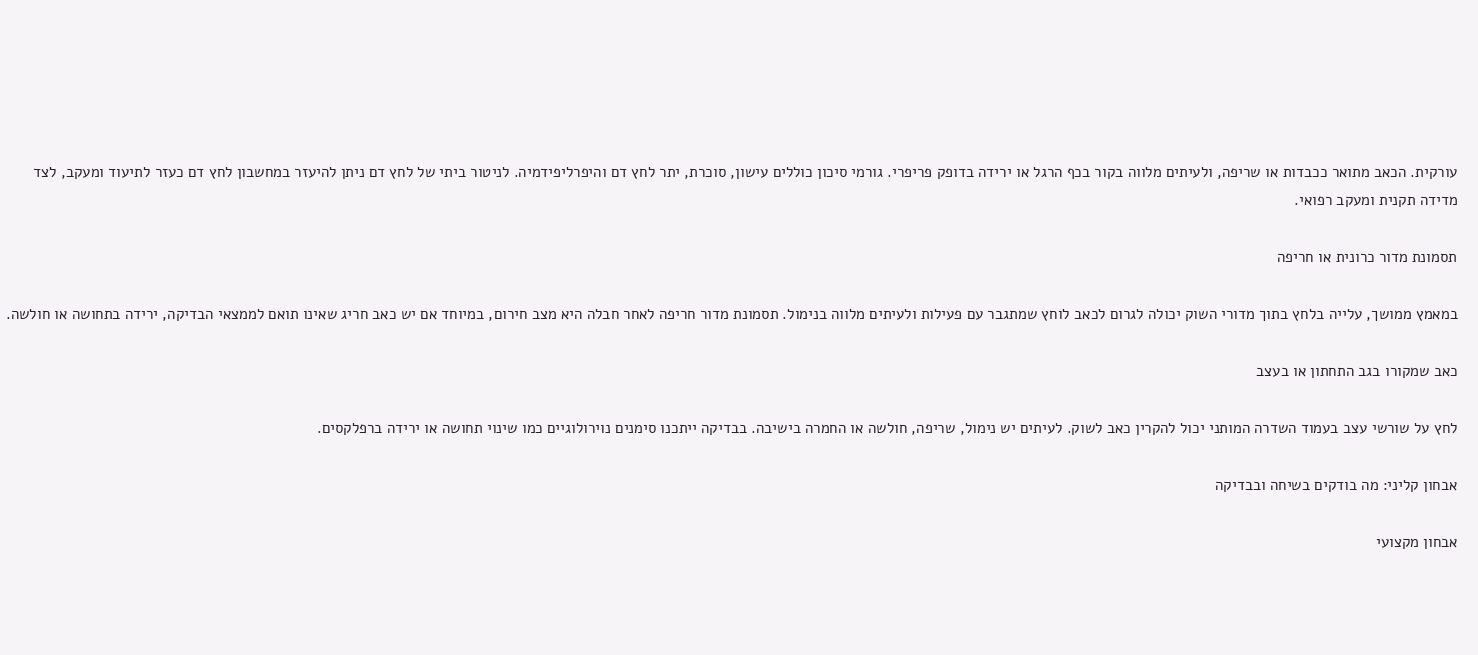עורקית. הכאב מתואר ככבדות או שריפה, ולעיתים מלווה בקור בכף הרגל או ירידה בדופק פריפרי. גורמי סיכון כוללים עישון, סוכרת, יתר לחץ דם והיפרליפידמיה. לניטור ביתי של לחץ דם ניתן להיעזר במחשבון לחץ דם כעזר לתיעוד ומעקב, לצד מדידה תקנית ומעקב רפואי.

תסמונת מדור כרונית או חריפה

במאמץ ממושך, עלייה בלחץ בתוך מדורי השוק יכולה לגרום לכאב לוחץ שמתגבר עם פעילות ולעיתים מלווה בנימול. תסמונת מדור חריפה לאחר חבלה היא מצב חירום, במיוחד אם יש כאב חריג שאינו תואם לממצאי הבדיקה, ירידה בתחושה או חולשה.

כאב שמקורו בגב התחתון או בעצב

לחץ על שורשי עצב בעמוד השדרה המותני יכול להקרין כאב לשוק. לעיתים יש נימול, שריפה, חולשה או החמרה בישיבה. בבדיקה ייתכנו סימנים נוירולוגיים כמו שינוי תחושה או ירידה ברפלקסים.

אבחון קליני: מה בודקים בשיחה ובבדיקה

אבחון מקצועי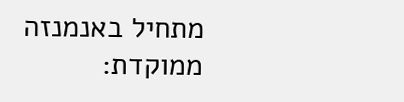מתחיל באנמנזה ממוקדת: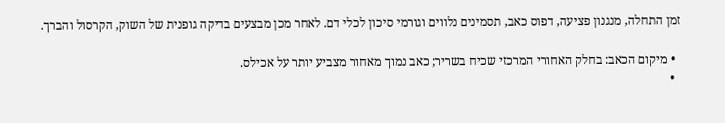זמן התחלה, מנגנון פציעה, דפוס כאב, תסמינים נלווים וגורמי סיכון לכלי דם. לאחר מכן מבצעים בדיקה גופנית של השוק, הקרסול והברך.

  • מיקום הכאב: בחלק האחורי המרכזי שכיח בשריר; כאב נמוך מאחור מצביע יותר על אכילס.
  •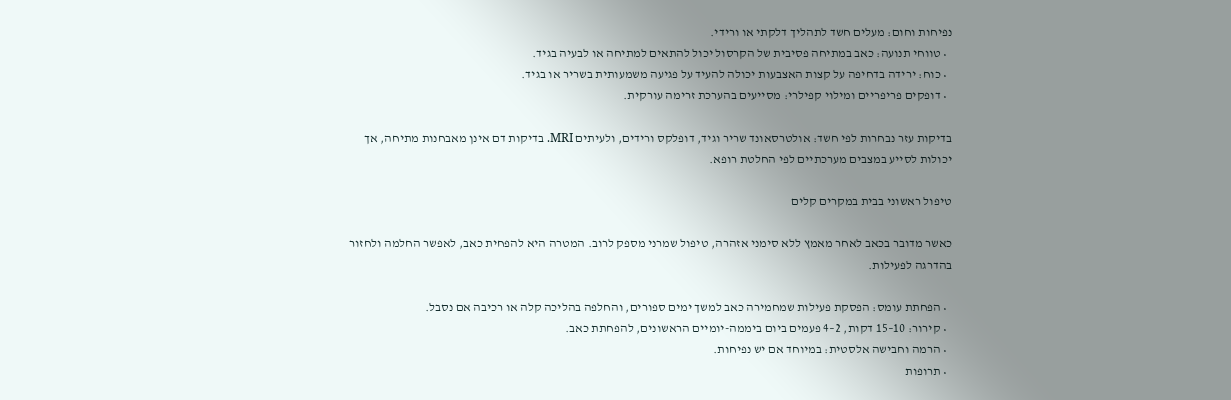נפיחות וחום: מעלים חשד לתהליך דלקתי או ורידי.
  • טווחי תנועה: כאב במתיחה פסיבית של הקרסול יכול להתאים למתיחה או לבעיה בגיד.
  • כוח: ירידה בדחיפה על קצות האצבעות יכולה להעיד על פגיעה משמעותית בשריר או בגיד.
  • דופקים פריפריים ומילוי קפילרי: מסייעים בהערכת זרימה עורקית.

בדיקות עזר נבחרות לפי חשד: אולטרסאונד שריר וגיד, דופלקס ורידים, ולעיתים MRI. בדיקות דם אינן מאבחנות מתיחה, אך יכולות לסייע במצבים מערכתיים לפי החלטת רופא.

טיפול ראשוני בבית במקרים קלים

כאשר מדובר בכאב לאחר מאמץ ללא סימני אזהרה, טיפול שמרני מספק לרוב. המטרה היא להפחית כאב, לאפשר החלמה ולחזור בהדרגה לפעילות.

  • הפחתת עומס: הפסקת פעילות שמחמירה כאב למשך ימים ספורים, והחלפה בהליכה קלה או רכיבה אם נסבל.
  • קירור: 10–15 דקות, 2–4 פעמים ביום ביממה-יומיים הראשונים, להפחתת כאב.
  • הרמה וחבישה אלסטית: במיוחד אם יש נפיחות.
  • תרופות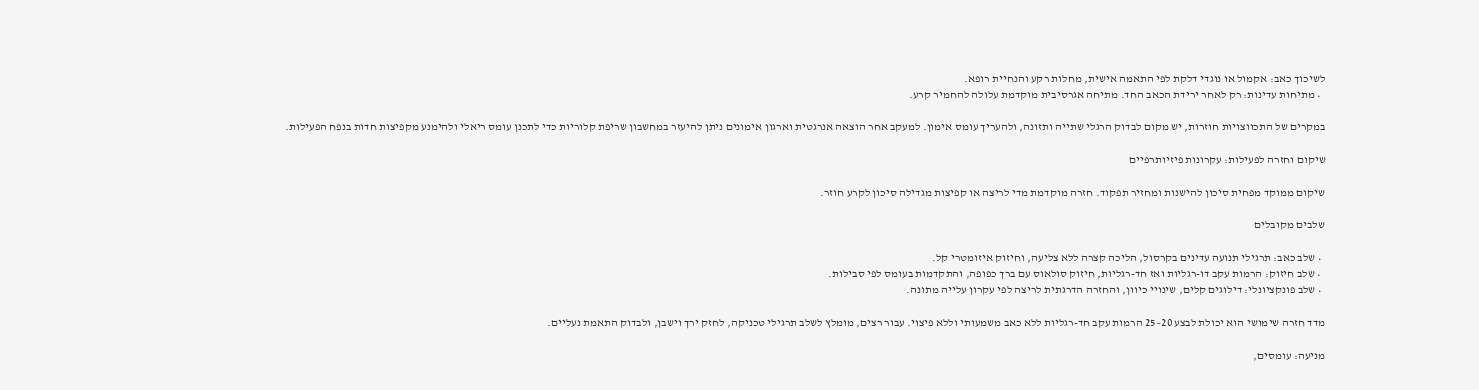לשיכוך כאב: אקמול או נוגדי דלקת לפי התאמה אישית, מחלות רקע והנחיית רופא.
  • מתיחות עדינות: רק לאחר ירידת הכאב החד. מתיחה אגרסיבית מוקדמת עלולה להחמיר קרע.

במקרים של התכווצויות חוזרות, יש מקום לבדוק הרגלי שתייה ותזונה, ולהעריך עומס אימון. למעקב אחר הוצאה אנרגטית וארגון אימונים ניתן להיעזר במחשבון שריפת קלוריות כדי לתכנן עומס ריאלי ולהימנע מקפיצות חדות בנפח הפעילות.

שיקום וחזרה לפעילות: עקרונות פיזיותרפיים

שיקום ממוקד מפחית סיכון להישנות ומחזיר תפקוד. חזרה מוקדמת מדי לריצה או קפיצות מגדילה סיכון לקרע חוזר.

שלבים מקובלים

  • שלב כאב: תרגילי תנועה עדינים בקרסול, הליכה קצרה ללא צליעה, וחיזוק איזומטרי קל.
  • שלב חיזוק: הרמות עקב דו-רגליות ואז חד-רגליות, חיזוק סולאוס עם ברך כפופה, והתקדמות בעומס לפי סבילות.
  • שלב פונקציונלי: דילוגים קלים, שינויי כיוון, והחזרה הדרגתית לריצה לפי עקרון עלייה מתונה.

מדד חזרה שימושי הוא יכולת לבצע 20–25 הרמות עקב חד-רגליות ללא כאב משמעותי וללא פיצוי. עבור רצים, מומלץ לשלב תרגילי טכניקה, לחזק ירך וישבן, ולבדוק התאמת נעליים.

מניעה: עומסים,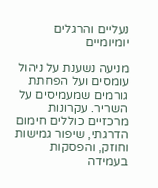נעליים והרגלים יומיומיים

מניעה נשענת על ניהול עומסים ועל הפחתת גורמים שמעמיסים על השריר. עקרונות מרכזיים כוללים חימום הדרגתי, שיפור גמישות וחוזק, והפסקות בעמידה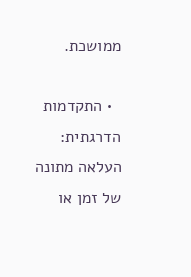ממושכת.

  • התקדמות הדרגתית: העלאה מתונה של זמן או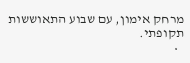מרחק אימון, עם שבוע התאוששות תקופתי.
  •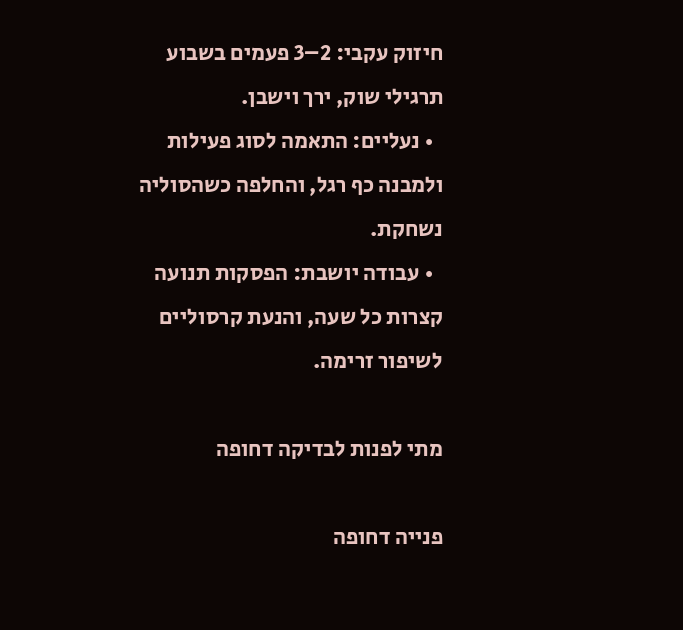חיזוק עקבי: 2–3 פעמים בשבוע תרגילי שוק, ירך וישבן.
  • נעליים: התאמה לסוג פעילות ולמבנה כף רגל, והחלפה כשהסוליה נשחקת.
  • עבודה יושבת: הפסקות תנועה קצרות כל שעה, והנעת קרסוליים לשיפור זרימה.

מתי לפנות לבדיקה דחופה

פנייה דחופה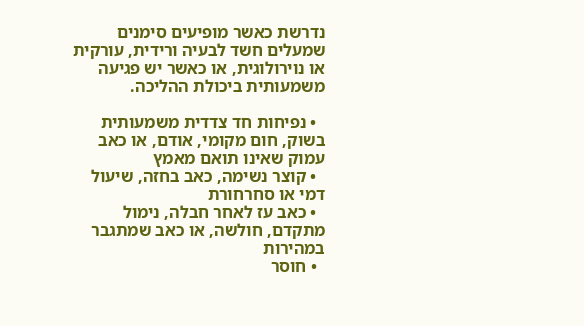נדרשת כאשר מופיעים סימנים שמעלים חשד לבעיה ורידית, עורקית או נוירולוגית, או כאשר יש פגיעה משמעותית ביכולת ההליכה.

  • נפיחות חד צדדית משמעותית בשוק, חום מקומי, אודם, או כאב עמוק שאינו תואם מאמץ
  • קוצר נשימה, כאב בחזה, שיעול דמי או סחרחורת
  • כאב עז לאחר חבלה, נימול מתקדם, חולשה, או כאב שמתגבר במהירות
  • חוסר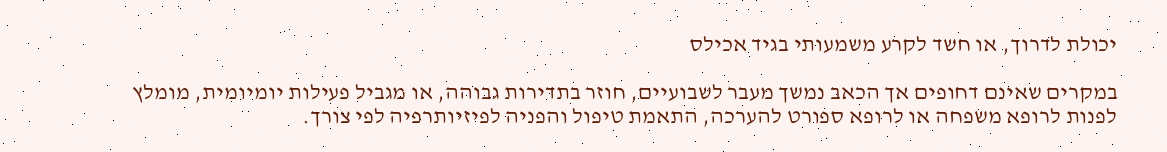יכולת לדרוך, או חשד לקרע משמעותי בגיד אכילס

במקרים שאינם דחופים אך הכאב נמשך מעבר לשבועיים, חוזר בתדירות גבוהה, או מגביל פעילות יומיומית, מומלץ לפנות לרופא משפחה או לרופא ספורט להערכה, התאמת טיפול והפניה לפיזיותרפיה לפי צורך.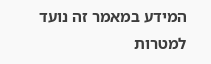המידע במאמר זה נועד למטרות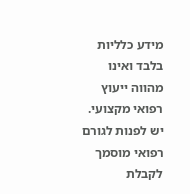מידע כלליות בלבד ואינו מהווה ייעוץ רפואי מקצועי. יש לפנות לגורם רפואי מוסמך לקבלת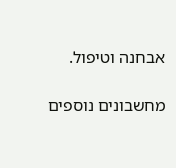אבחנה וטיפול.

מחשבונים נוספים